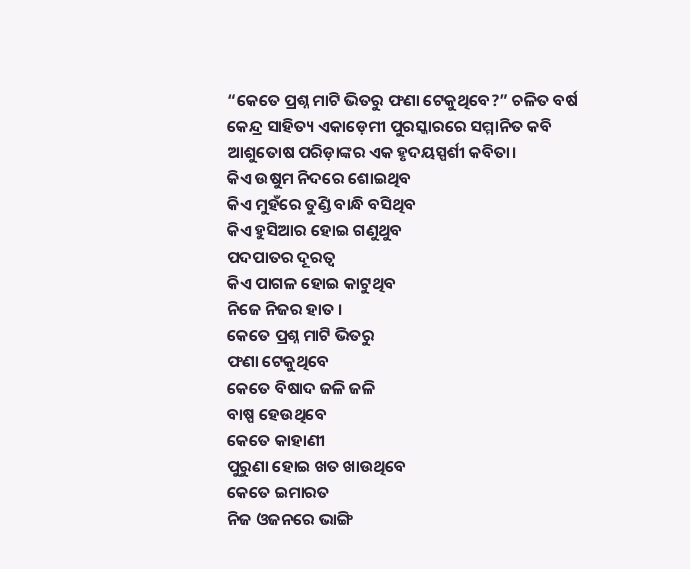“କେତେ ପ୍ରଶ୍ନ ମାଟି ଭିତରୁ ଫଣା ଟେକୁଥିବେ?” ଚଳିତ ବର୍ଷ କେନ୍ଦ୍ର ସାହିତ୍ୟ ଏକାଡ଼େମୀ ପୁରସ୍କାରରେ ସମ୍ମାନିତ କବି ଆଶୁତୋଷ ପରିଡ଼ାଙ୍କର ଏକ ହୃଦୟସ୍ପର୍ଶୀ କବିତା।
କିଏ ଉଷୁମ ନିଦରେ ଶୋଇଥିବ
କିଏ ମୁହଁରେ ତୁଣ୍ଡି ବାନ୍ଧି ବସିଥିବ
କିଏ ହୁସିଆର ହୋଇ ଗଣୁଥୁବ
ପଦପାତର ଦୂରତ୍ଵ
କିଏ ପାଗଳ ହୋଇ କାଟୁଥିବ
ନିଜେ ନିଜର ହାତ ।
କେତେ ପ୍ରଶ୍ନ ମାଟି ଭିତରୁ
ଫଣା ଟେକୁଥିବେ
କେତେ ବିଷାଦ ଜଳି ଜଳି
ବାଷ୍ପ ହେଉଥିବେ
କେତେ କାହାଣୀ
ପୁରୁଣା ହୋଇ ଖତ ଖାଉଥିବେ
କେତେ ଇମାରତ
ନିଜ ଓଜନରେ ଭାଙ୍ଗି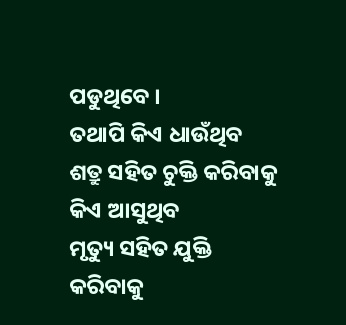ପଡୁଥିବେ ।
ତଥାପି କିଏ ଧାଉଁଥିବ
ଶତ୍ରୁ ସହିତ ଚୁକ୍ତି କରିବାକୁ
କିଏ ଆସୁଥିବ
ମୃତ୍ୟୁ ସହିତ ଯୁକ୍ତି କରିବାକୁ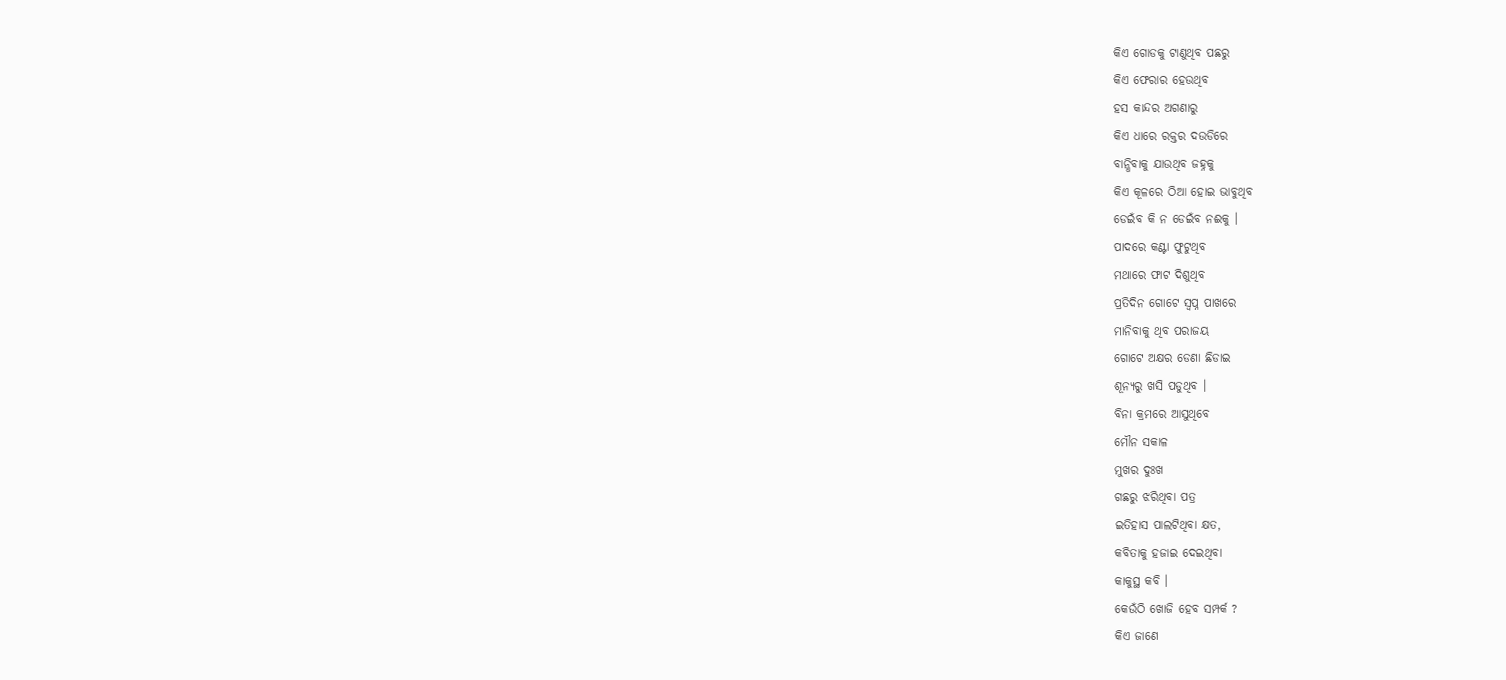କିଏ ଗୋଡକୁ ଟାଣୁଥିବ ପଛରୁ
କିଏ ଫେରାର ହେଉଥିବ
ହସ କାନ୍ଦର ଅଗଣାରୁ
କିଏ ଧାରେ ରକ୍ତର ଦଉଡିରେ
ବାନ୍ଧିବାକୁ ଯାଉଥିବ ଜହ୍ନକୁ
କିଏ କୂଳରେ ଠିଆ ହୋଇ ଭାବୁଥିବ
ଡେଇଁବ କି ନ ଡେଇଁବ ନଈକୁ ।
ପାଦରେ କଣ୍ଟା ଫୁଟୁଥିବ
ମଥାରେ ଫାଟ ଦିଶୁଥିବ
ପ୍ରତିଦିନ ଗୋଟେ ସ୍ଵପ୍ନ ପାଖରେ
ମାନିବାକୁ ଥିବ ପରାଜୟ
ଗୋଟେ ଅକ୍ଷର ଡେଣା ଛିଡାଇ
ଶୂନ୍ୟରୁ ଖସି ପଡୁଥିବ ।
ବିନା କ୍ରମରେ ଆସୁଥିବେ
ମୌନ ସକାଳ
ମୁଖର ଦୁଃଖ
ଗଛରୁ ଝରିଥିବା ପତ୍ର
ଇତିହାସ ପାଲଟିଥିବା କ୍ଷତ,
କବିତାକୁ ହଜାଇ ଦେଇଥିବା
କାକୁସ୍ଥ କବି ।
କେଉଁଠି ଖୋଜି ହେବ ସମ୍ପର୍କ ?
କିଏ ଜାଣେ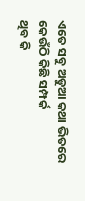ଏତେ ସବୁ ଅଡୁଆ କଥା ଭିତରେ
କେଉଁଠି କିଛି ସମ୍ପର୍କ
ଥିବ କି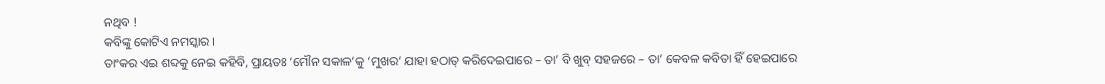ନଥିବ !
କବିଙ୍କୁ କୋଟିଏ ନମସ୍କାର ।
ତାଂକର ଏଇ ଶବ୍ଦକୁ ନେଇ କହିବି, ପ୍ରାୟତଃ ‘ମୌନ ସକାଳ’କୁ ‘ମୁଖର’ ଯାହା ହଠାତ୍ କରିଦେଇପାରେ – ତା’ ବି ଖୁବ୍ ସହଜରେ – ତା’ କେବଳ କବିତା ହିଁ ହେଇପାରେ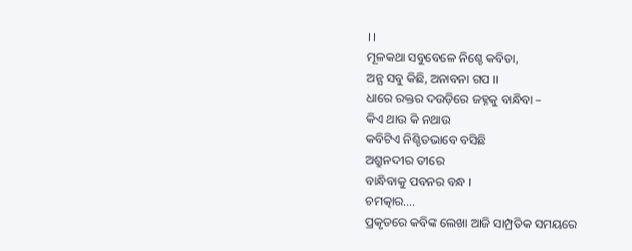।।
ମୂଳକଥା ସବୁବେଳେ ନିଶ୍ଚେ କବିତା,
ଅନ୍ଯ ସବୁ କିଛି, ଅନାବନା ଗପ ।।
ଧାରେ ରକ୍ତର ଦଉଡ଼ିରେ ଜହ୍ନକୁ ବାନ୍ଧିବା –
କିଏ ଥାଉ କି ନଥାଉ
କବିଟିଏ ନିଶ୍ଚିତଭାବେ ବସିଛି
ଅଶ୍ରୁନଦୀର ତୀରେ
ବାନ୍ଧିବାକୁ ପବନର ବନ୍ଧ ।
ଚମତ୍କାର….
ପ୍ରକୃତରେ କବିଙ୍କ ଲେଖା ଆଜି ସାମ୍ପ୍ରତିକ ସମୟରେ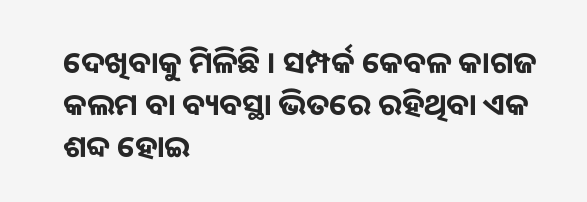ଦେଖିବାକୁ ମିଳିଛି । ସମ୍ପର୍କ କେବଳ କାଗଜ କଲମ ବା ବ୍ୟବସ୍ଥା ଭିତରେ ରହିଥିବା ଏକ ଶବ୍ଦ ହୋଇ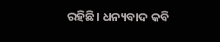ରହିଛି। ଧନ୍ୟବାଦ କବି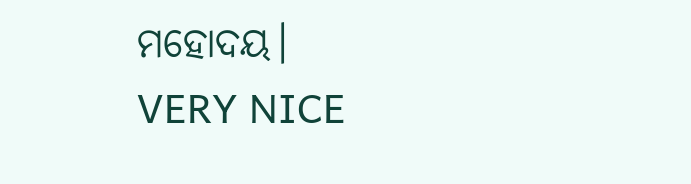ମହୋଦୟ।
VERY NICE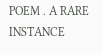POEM . A RARE INSTANCE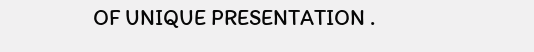OF UNIQUE PRESENTATION .